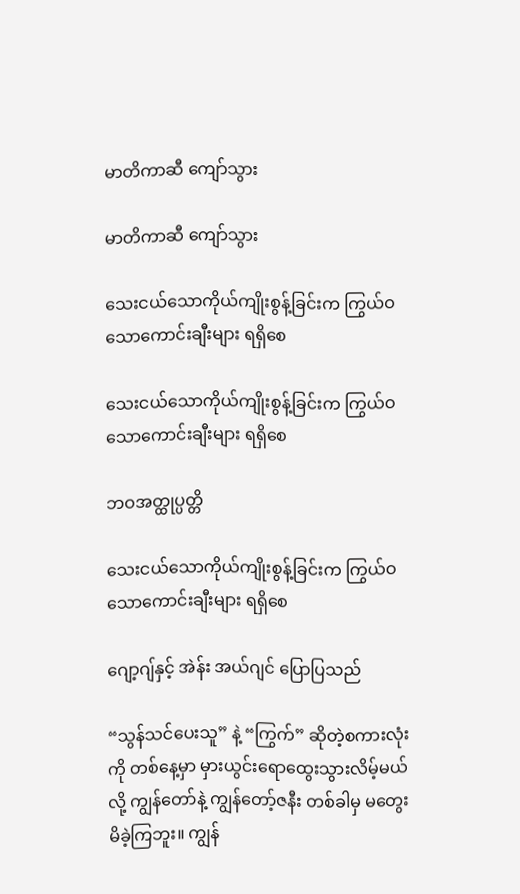မာတိကာဆီ ကျော်သွား

မာတိကာဆီ ကျော်သွား

သေးငယ်သောကိုယ်ကျိုးစွန့်ခြင်းက ကြွယ်ဝသောကောင်းချီးများ ရရှိစေ

သေးငယ်သောကိုယ်ကျိုးစွန့်ခြင်းက ကြွယ်ဝသောကောင်းချီးများ ရရှိစေ

ဘဝအတ္ထုပ္ပတ္တိ

သေးငယ်သောကိုယ်ကျိုးစွန့်ခြင်းက ကြွယ်ဝသောကောင်းချီးများ ရရှိစေ

ဂျော့ဂျ်နှင့် အဲန်း အယ်ဂျင် ပြောပြသည်

“သွန်သင်ပေးသူ” နဲ့ “ကြွက်” ဆိုတဲ့စကားလုံးကို တစ်နေ့မှာ မှားယွင်းရောထွေးသွားလိမ့်မယ်လို့ ကျွန်တော်နဲ့ ကျွန်တော့်ဇနီး တစ်ခါမှ မတွေးမိခဲ့ကြဘူး။ ကျွန်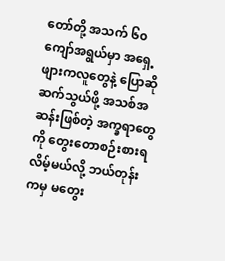တော်တို့ အသက် ၆၀ ကျော်အရွယ်မှာ အရှေ့ဖျားကလူတွေနဲ့ ပြောဆိုဆက်သွယ်ဖို့ အသစ်အဆန်းဖြစ်တဲ့ အက္ခရာတွေကို တွေးတောစဉ်းစားရလိမ့်မယ်လို့ ဘယ်တုန်းကမှ မတွေး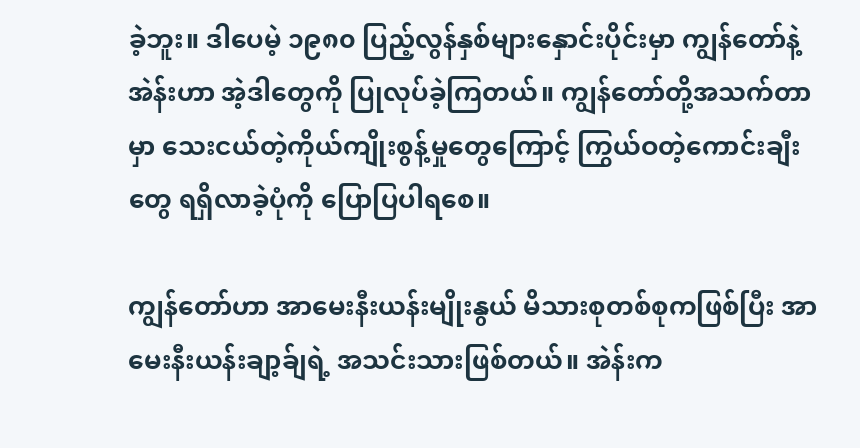ခဲ့ဘူး။ ဒါပေမဲ့ ၁၉၈၀ ပြည့်လွန်နှစ်များနှောင်းပိုင်းမှာ ကျွန်တော်နဲ့ အဲန်းဟာ အဲ့ဒါတွေကို ပြုလုပ်ခဲ့ကြတယ်။ ကျွန်တော်တို့အသက်တာမှာ သေးငယ်တဲ့ကိုယ်ကျိုးစွန့်မှုတွေကြောင့် ကြွယ်ဝတဲ့ကောင်းချီးတွေ ရရှိလာခဲ့ပုံကို ပြောပြပါရစေ။

ကျွန်တော်ဟာ အာမေးနီးယန်းမျိုးနွယ် မိသားစုတစ်စုကဖြစ်ပြီး အာမေးနီးယန်းချာ့ခ်ျရဲ့ အသင်းသားဖြစ်တယ်။ အဲန်းက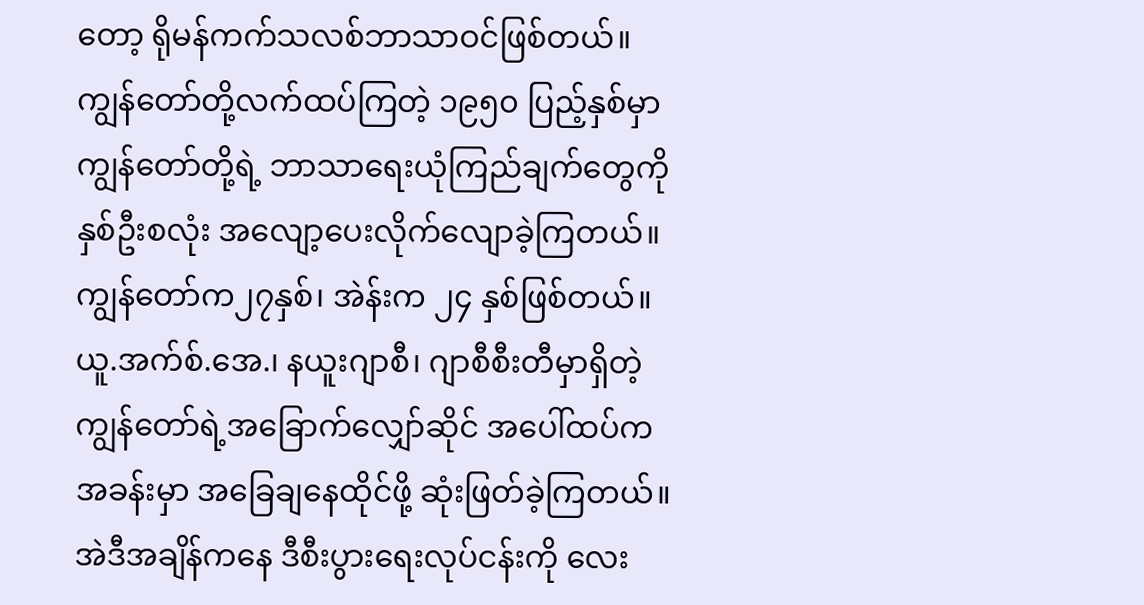တော့ ရိုမန်ကက်သလစ်ဘာသာဝင်ဖြစ်တယ်။ ကျွန်တော်တို့လက်ထပ်ကြတဲ့ ၁၉၅၀ ပြည့်နှစ်မှာ ကျွန်တော်တို့ရဲ့ ဘာသာရေးယုံကြည်ချက်တွေကို နှစ်ဦးစလုံး အလျော့ပေးလိုက်လျောခဲ့ကြတယ်။ ကျွန်တော်က၂၇နှစ်၊ အဲန်းက ၂၄ နှစ်ဖြစ်တယ်။ ယူ.အက်စ်.အေ.၊ နယူးဂျာစီ၊ ဂျာစီစီးတီမှာရှိတဲ့ ကျွန်တော်ရဲ့အခြောက်လျှော်ဆိုင် အပေါ်ထပ်ကအခန်းမှာ အခြေချနေထိုင်ဖို့ ဆုံးဖြတ်ခဲ့ကြတယ်။ အဲဒီအချိန်ကနေ ဒီစီးပွားရေးလုပ်ငန်းကို လေး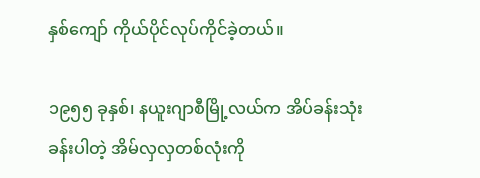နှစ်ကျော် ကိုယ်ပိုင်လုပ်ကိုင်ခဲ့တယ်။

၁၉၅၅ ခုနှစ်၊ နယူးဂျာစီမြို့လယ်က အိပ်ခန်းသုံးခန်းပါတဲ့ အိမ်လှလှတစ်လုံးကို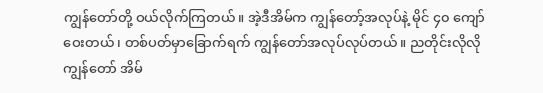ကျွန်တော်တို့ ဝယ်လိုက်ကြတယ်။ အဲ့ဒီအိမ်က ကျွန်တော့်အလုပ်နဲ့ မိုင် ၄၀ ကျော်ဝေးတယ်၊ တစ်ပတ်မှာခြောက်ရက် ကျွန်တော်အလုပ်လုပ်တယ်။ ညတိုင်းလိုလို ကျွန်တော် အိမ်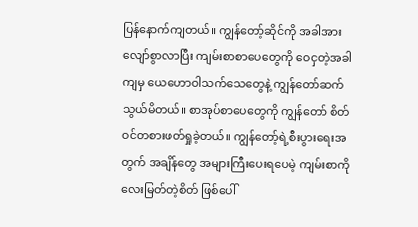ပြန်နောက်ကျတယ်။ ကျွန်တော့်ဆိုင်ကို အခါအားလျော်စွာလာပြီး ကျမ်းစာစာပေတွေကို ဝေငှတဲ့အခါကျမှ ယေဟောဝါသက်သေတွေနဲ့ ကျွန်တော်ဆက်သွယ်မိတယ်။ စာအုပ်စာပေတွေကို ကျွန်တော် စိတ်ဝင်တစားဖတ်ရှုခဲ့တယ်။ ကျွန်တော့်ရဲ့စီးပွားရေးအတွက် အချိန်တွေ အများကြီးပေးရပေမဲ့ ကျမ်းစာကိုလေးမြတ်တဲ့စိတ် ဖြစ်ပေါ်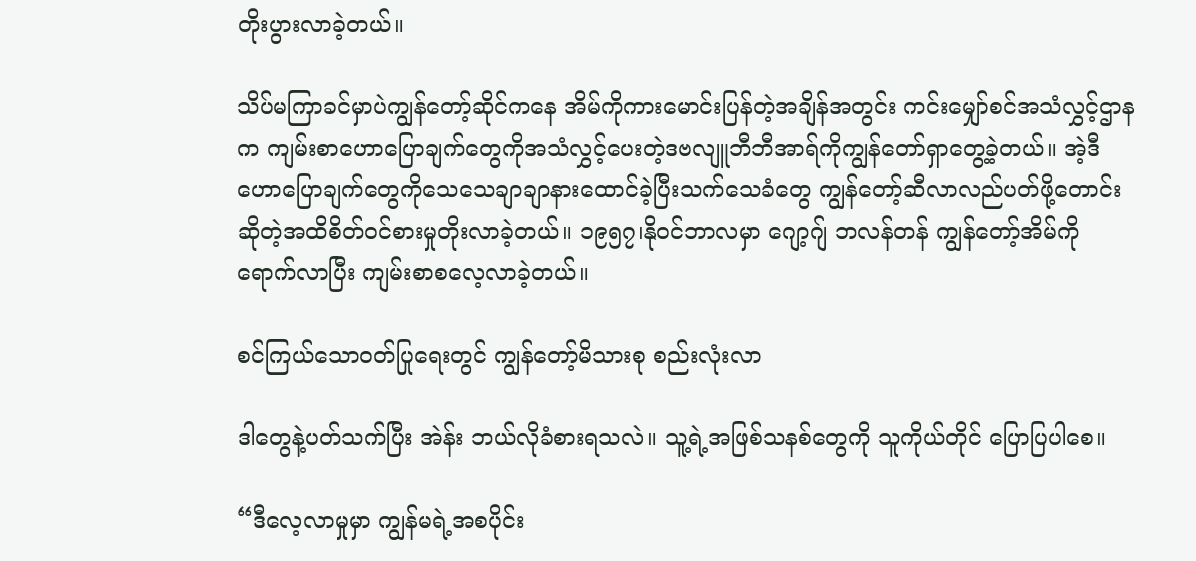တိုးပွားလာခဲ့တယ်။

သိပ်မကြာခင်မှာပဲကျွန်တော့်ဆိုင်ကနေ အိမ်ကိုကားမောင်းပြန်တဲ့အချိန်အတွင်း ကင်းမျှော်စင်အသံလွှင့်ဌာနက ကျမ်းစာဟောပြောချက်တွေကိုအသံလွှင့်ပေးတဲ့ဒဗလျူဘီဘီအာရ်ကိုကျွန်တော်ရှာတွေ့ခဲ့တယ်။ အဲ့ဒီဟောပြောချက်တွေကိုသေသေချာချာနားထောင်ခဲ့ပြီးသက်သေခံတွေ ကျွန်တော့်ဆီလာလည်ပတ်ဖို့တောင်းဆိုတဲ့အထိစိတ်ဝင်စားမှုတိုးလာခဲ့တယ်။ ၁၉၅၇၊နိုဝင်ဘာလမှာ ဂျော့ဂျ် ဘလန်တန် ကျွန်တော့်အိမ်ကို ရောက်လာပြီး ကျမ်းစာစလေ့လာခဲ့တယ်။

စင်ကြယ်သောဝတ်ပြုရေးတွင် ကျွန်တော့်မိသားစု စည်းလုံးလာ

ဒါတွေနဲ့ပတ်သက်ပြီး အဲန်း ဘယ်လိုခံစားရသလဲ။ သူ့ရဲ့အဖြစ်သနစ်တွေကို သူကိုယ်တိုင် ပြောပြပါစေ။

“ဒီလေ့လာမှုမှာ ကျွန်မရဲ့အစပိုင်း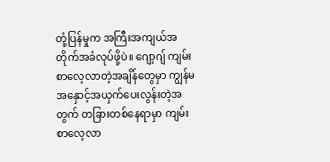တုံ့ပြန်မှုက အကြီးအကျယ်အတိုက်အခံလုပ်ဖို့ပဲ။ ဂျော့ဂျ် ကျမ်းစာလေ့လာတဲ့အချိန်တွေမှာ ကျွန်မ အနှောင့်အယှက်ပေးလွန်းတဲ့အတွက် တခြားတစ်နေရာမှာ ကျမ်းစာလေ့လာ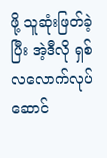ဖို့ သူဆုံးဖြတ်ခဲ့ပြီး အဲ့ဒီလို ရှစ်လလောက်လုပ်ဆောင်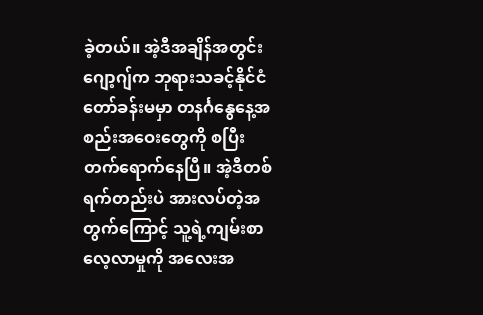ခဲ့တယ်။ အဲ့ဒီအချိန်အတွင်း ဂျော့ဂျ်က ဘုရားသခင့်နိုင်ငံတော်ခန်းမမှာ တနင်္ဂနွေနေ့အစည်းအဝေးတွေကို စပြီး တက်ရောက်နေပြီ။ အဲ့ဒီတစ်ရက်တည်းပဲ အားလပ်တဲ့အတွက်ကြောင့် သူ့ရဲ့ကျမ်းစာလေ့လာမှုကို အလေးအ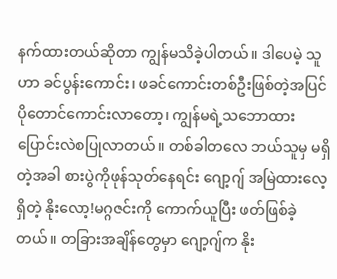နက်ထားတယ်ဆိုတာ ကျွန်မသိခဲ့ပါတယ်။ ဒါပေမဲ့ သူဟာ ခင်ပွန်းကောင်း၊ ဖခင်ကောင်းတစ်ဦးဖြစ်တဲ့အပြင် ပိုတောင်ကောင်းလာတော့၊ ကျွန်မရဲ့သဘောထား ပြောင်းလဲစပြုလာတယ်။ တစ်ခါတလေ ဘယ်သူမှ မရှိတဲ့အခါ စားပွဲကိုဖုန်သုတ်နေရင်း ဂျော့ဂျ် အမြဲထားလေ့ရှိတဲ့ နိုးလော့!မဂ္ဂဇင်းကို ကောက်ယူပြီး ဖတ်ဖြစ်ခဲ့တယ်။ တခြားအချိန်တွေမှာ ဂျော့ဂျ်က နိုး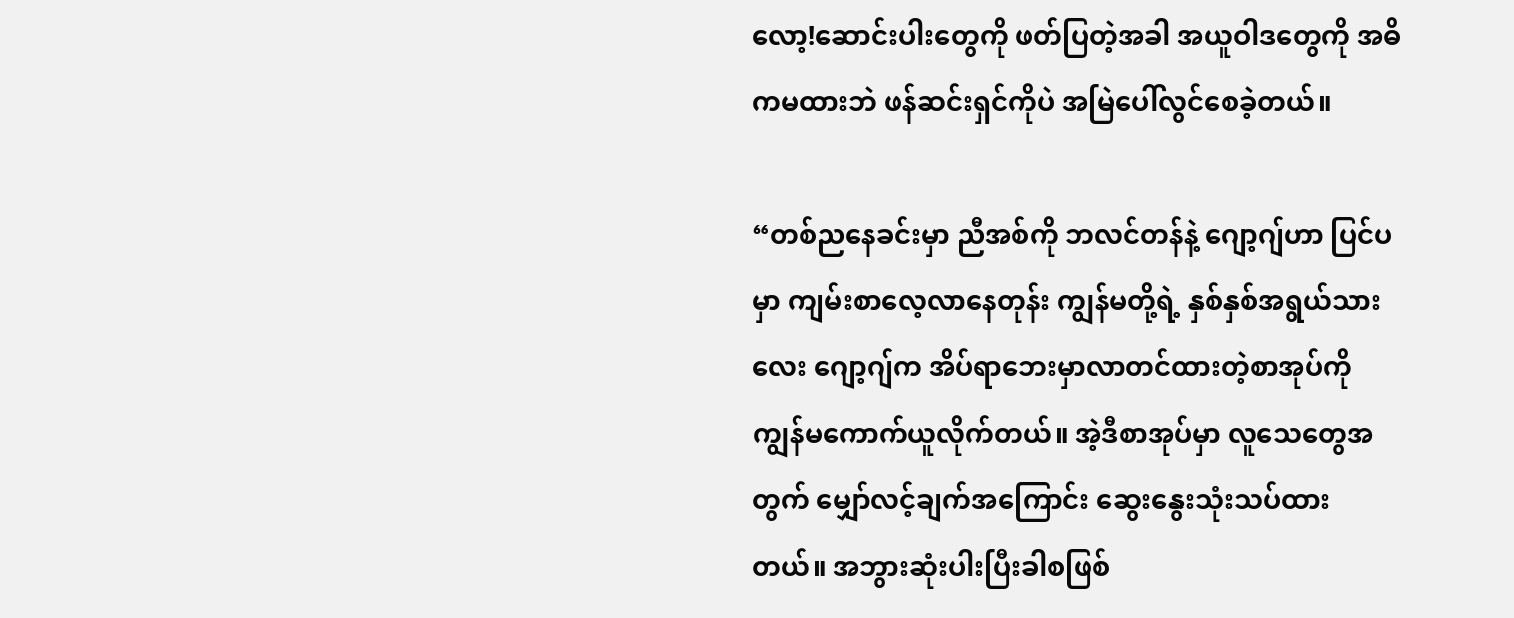လော့!ဆောင်းပါးတွေကို ဖတ်ပြတဲ့အခါ အယူဝါဒတွေကို အဓိကမထားဘဲ ဖန်ဆင်းရှင်ကိုပဲ အမြဲပေါ်လွင်စေခဲ့တယ်။

“တစ်ညနေခင်းမှာ ညီအစ်ကို ဘလင်တန်နဲ့ ဂျော့ဂျ်ဟာ ပြင်ပမှာ ကျမ်းစာလေ့လာနေတုန်း ကျွန်မတို့ရဲ့ နှစ်နှစ်အရွယ်သားလေး ဂျော့ဂျ်က အိပ်ရာဘေးမှာလာတင်ထားတဲ့စာအုပ်ကို ကျွန်မကောက်ယူလိုက်တယ်။ အဲ့ဒီစာအုပ်မှာ လူသေတွေအတွက် မျှော်လင့်ချက်အကြောင်း ဆွေးနွေးသုံးသပ်ထားတယ်။ အဘွားဆုံးပါးပြီးခါစဖြစ်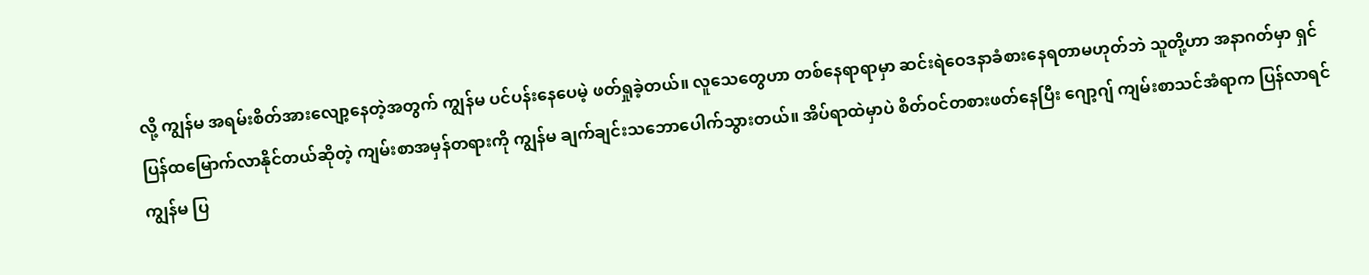လို့ ကျွန်မ အရမ်းစိတ်အားလျော့နေတဲ့အတွက် ကျွန်မ ပင်ပန်းနေပေမဲ့ ဖတ်ရှုခဲ့တယ်။ လူသေတွေဟာ တစ်နေရာရာမှာ ဆင်းရဲဝေဒနာခံစားနေရတာမဟုတ်ဘဲ သူတို့ဟာ အနာဂတ်မှာ ရှင်ပြန်ထမြောက်လာနိုင်တယ်ဆိုတဲ့ ကျမ်းစာအမှန်တရားကို ကျွန်မ ချက်ချင်းသဘောပေါက်သွားတယ်။ အိပ်ရာထဲမှာပဲ စိတ်ဝင်တစားဖတ်နေပြီး ဂျော့ဂျ် ကျမ်းစာသင်အံရာက ပြန်လာရင် ကျွန်မ ပြ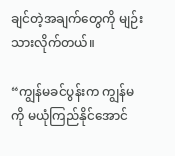ချင်တဲ့အချက်တွေကို မျဉ်းသားလိုက်တယ်။

“ကျွန်မခင်ပွန်းက ကျွန်မကို မယုံကြည်နိုင်အောင်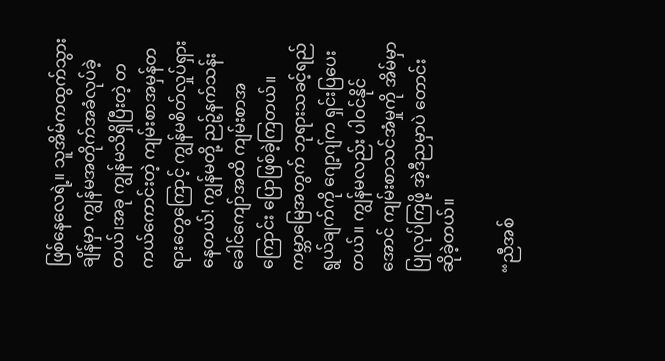ဖြစ်နေလေရဲ့။ သူအိမ်ကထွက်သွားချိန်မှာ ကျွန်မအတိုက်အခံလုပ်ခဲ့တယ်၊အခု ကျွန်မသိရှိပြီးတဲ့ တကယ်ကောင်းတဲ့ ကျမ်းစာအမှန်တရားတွေကြောင့် ကျွန်မစိတ်လှုပ်ရှားနေတယ်! ကျွန်မတို့ ညဉ့်နက်သန်းခေါင်ကျော်အထိ ကျမ်းစာအကြောင်း ပြောဖြစ်ခဲ့ကြတယ်။ ကမ္ဘာမြေအတွက် ဘုရားသခင့်ရည်ရွယ်ချက်ကို ဂျော့ဂျ်က ရှင်းပြပေးတယ်။ ကျွန်မလည်း ပါဝင်နိုင်အောင် ကျမ်းစာသင်အံမှုကို အိမ်မှာပြုလုပ်ကြဖို့ အဲ့ဒီညမှာပဲ တောင်းဆိုခဲ့တယ်။

“ညီအစ်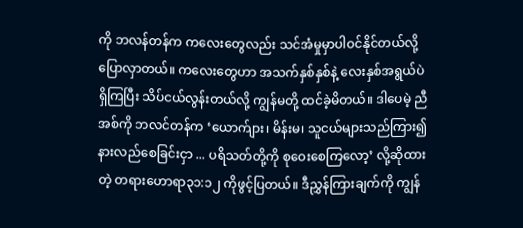ကို ဘလန်တန်က ကလေးတွေလည်း သင်အံမှုမှာပါဝင်နိုင်တယ်လို့ ပြောလှာတယ်။ ကလေးတွေဟာ အသက်နှစ်နှစ်နဲ့ လေးနှစ်အရွယ်ပဲ ရှိကြပြီး သိပ်ငယ်လွန်းတယ်လို့ ကျွန်မတို့ ထင်ခဲ့မိတယ်။ ဒါပေမဲ့ ညီအစ်ကို ဘလင်တန်က ‘ယောက်ျား၊ မိန်းမ၊ သူငယ်များသည်ကြား၍ နားလည်စေခြင်းငှာ ... ပရိသတ်တို့ကို စုဝေးစေကြလော့’ လို့ဆိုထားတဲ့ တရားဟောရာ၃၁:၁၂ ကိုဖွင့်ပြတယ်။ ဒီညွှန်ကြားချက်ကို ကျွန်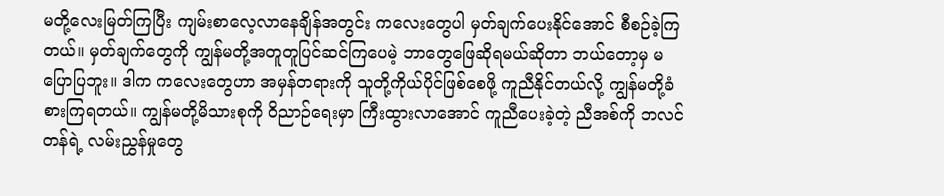မတို့လေးမြတ်ကြပြီး ကျမ်းစာလေ့လာနေချိန်အတွင်း ကလေးတွေပါ မှတ်ချက်ပေးနိုင်အောင် စီစဉ်ခဲ့ကြတယ်။ မှတ်ချက်တွေကို ကျွန်မတို့အတူတူပြင်ဆင်ကြပေမဲ့ ဘာတွေဖြေဆိုရမယ်ဆိုတာ ဘယ်တော့မှ မပြောပြဘူး။ ဒါက ကလေးတွေဟာ အမှန်တရားကို သူတို့ကိုယ်ပိုင်ဖြစ်စေဖို့ ကူညီနိုင်တယ်လို့ ကျွန်မတို့ခံစားကြရတယ်။ ကျွန်မတို့မိသားစုကို ဝိညာဉ်ရေးမှာ ကြီးထွားလာအောင် ကူညီပေးခဲ့တဲ့ ညီအစ်ကို ဘလင်တန်ရဲ့ လမ်းညွှန်မှုတွေ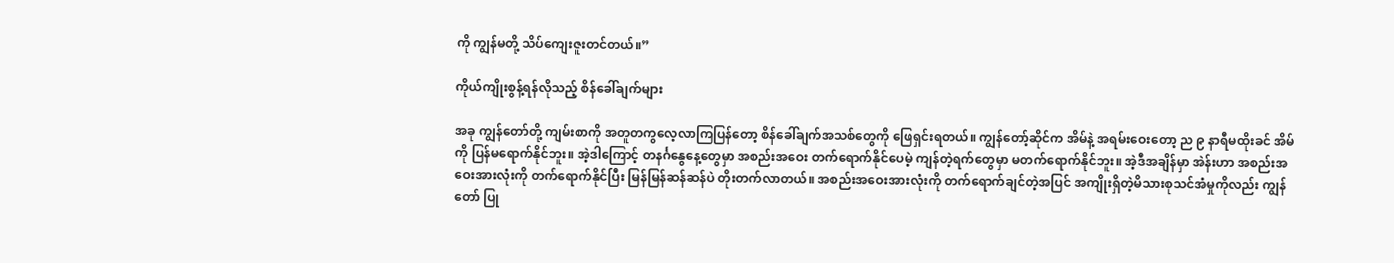ကို ကျွန်မတို့ သိပ်ကျေးဇူးတင်တယ်။”

ကိုယ်ကျိုးစွန့်ရန်လိုသည့် စိန်ခေါ်ချက်များ

အခု ကျွန်တော်တို့ ကျမ်းစာကို အတူတကွလေ့လာကြပြန်တော့ စိန်ခေါ်ချက်အသစ်တွေကို ဖြေရှင်းရတယ်။ ကျွန်တော့်ဆိုင်က အိမ်နဲ့ အရမ်းဝေးတော့ ည ၉ နာရီမထိုးခင် အိမ်ကို ပြန်မရောက်နိုင်ဘူး။ အဲ့ဒါကြောင့် တနင်္ဂနွေနေ့တွေမှာ အစည်းအဝေး တက်ရောက်နိုင်ပေမဲ့ ကျန်တဲ့ရက်တွေမှာ မတက်ရောက်နိုင်ဘူး။ အဲ့ဒီအချိန်မှာ အဲန်းဟာ အစည်းအဝေးအားလုံးကို တက်ရောက်နိုင်ပြီး မြန်မြန်ဆန်ဆန်ပဲ တိုးတက်လာတယ်။ အစည်းအဝေးအားလုံးကို တက်ရောက်ချင်တဲ့အပြင် အကျိုးရှိတဲ့မိသားစုသင်အံမှုကိုလည်း ကျွန်တော် ပြု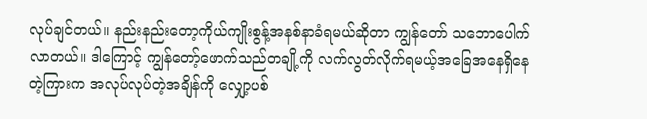လုပ်ချင်တယ်။ နည်းနည်းတော့ကိုယ်ကျိုးစွန့်အနစ်နာခံရမယ်ဆိုတာ ကျွန်တော် သဘောပေါက်လာတယ်။ ဒါကြောင့် ကျွန်တော့်ဖောက်သည်တချို့ကို လက်လွတ်လိုက်ရမယ့်အခြေအနေရှိနေတဲ့ကြားက အလုပ်လုပ်တဲ့အချိန်ကို လျှော့ပစ်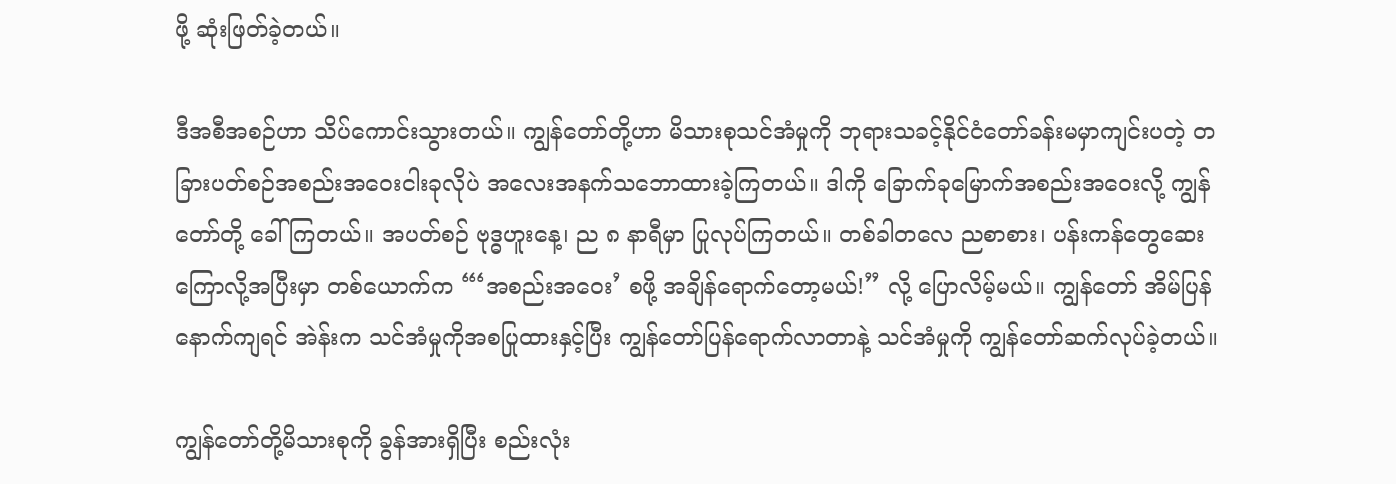ဖို့ ဆုံးဖြတ်ခဲ့တယ်။

ဒီအစီအစဉ်ဟာ သိပ်ကောင်းသွားတယ်။ ကျွန်တော်တို့ဟာ မိသားစုသင်အံမှုကို ဘုရားသခင့်နိုင်ငံတော်ခန်းမမှာကျင်းပတဲ့ တခြားပတ်စဉ်အစည်းအဝေးငါးခုလိုပဲ အလေးအနက်သဘောထားခဲ့ကြတယ်။ ဒါကို ခြောက်ခုမြောက်အစည်းအဝေးလို့ ကျွန်တော်တို့ ခေါ်ကြတယ်။ အပတ်စဉ် ဗုဒ္ဓဟူးနေ့၊ ည ၈ နာရီမှာ ပြုလုပ်ကြတယ်။ တစ်ခါတလေ ညစာစား၊ ပန်းကန်တွေဆေးကြောလို့အပြီးမှာ တစ်ယောက်က “‘အစည်းအဝေး’ စဖို့ အချိန်ရောက်တော့မယ်!” လို့ ပြောလိမ့်မယ်။ ကျွန်တော် အိမ်ပြန်နောက်ကျရင် အဲန်းက သင်အံမှုကိုအစပြုထားနှင့်ပြီး ကျွန်တော်ပြန်ရောက်လာတာနဲ့ သင်အံမှုကို ကျွန်တော်ဆက်လုပ်ခဲ့တယ်။

ကျွန်တော်တို့မိသားစုကို ခွန်အားရှိပြီး စည်းလုံး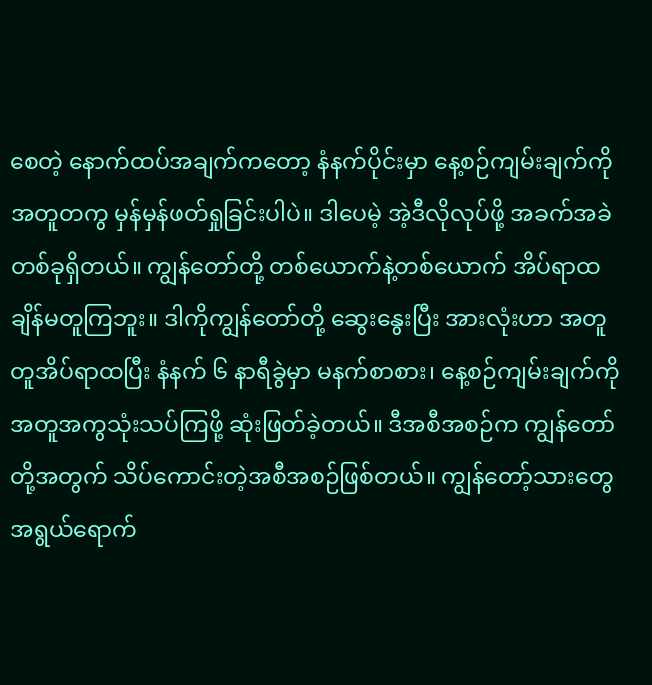စေတဲ့ နောက်ထပ်အချက်ကတော့ နံနက်ပိုင်းမှာ နေ့စဉ်ကျမ်းချက်ကို အတူတကွ မှန်မှန်ဖတ်ရှုခြင်းပါပဲ။ ဒါပေမဲ့ အဲ့ဒီလိုလုပ်ဖို့ အခက်အခဲတစ်ခုရှိတယ်။ ကျွန်တော်တို့ တစ်ယောက်နဲ့တစ်ယောက် အိပ်ရာထချိန်မတူကြဘူး။ ဒါကိုကျွန်တော်တို့ ဆွေးနွေးပြီး အားလုံးဟာ အတူတူအိပ်ရာထပြီး နံနက် ၆ နာရီခွဲမှာ မနက်စာစား၊ နေ့စဉ်ကျမ်းချက်ကို အတူအကွသုံးသပ်ကြဖို့ ဆုံးဖြတ်ခဲ့တယ်။ ဒီအစီအစဉ်က ကျွန်တော်တို့အတွက် သိပ်ကောင်းတဲ့အစီအစဉ်ဖြစ်တယ်။ ကျွန်တော့်သားတွေ အရွယ်ရောက်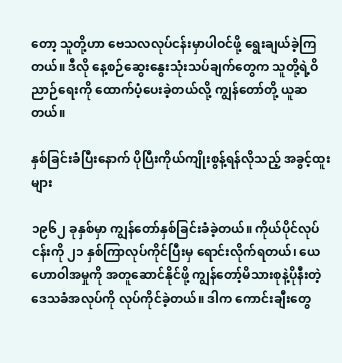တော့ သူတို့ဟာ ဗေသလလုပ်ငန်းမှာပါဝင်ဖို့ ရွေးချယ်ခဲ့ကြတယ်။ ဒီလို နေ့စဉ်ဆွေးနွေးသုံးသပ်ချက်တွေက သူတို့ရဲ့ဝိညာဉ်ရေးကို ထောက်ပံ့ပေးခဲ့တယ်လို့ ကျွန်တော်တို့ ယူဆတယ်။

နှစ်ခြင်းခံပြီးနောက် ပိုပြီးကိုယ်ကျိုးစွန့်ရန်လိုသည့် အခွင့်ထူးများ

၁၉၆၂ ခုနှစ်မှာ ကျွန်တော်နှစ်ခြင်းခံခဲ့တယ်။ ကိုယ်ပိုင်လုပ်ငန်းကို ၂၁ နှစ်ကြာလုပ်ကိုင်ပြီးမှ ရောင်းလိုက်ရတယ်၊ ယေဟောဝါအမှုကို အတူဆောင်နိုင်ဖို့ ကျွန်တော့်မိသားစုနဲ့ပိုနီးတဲ့ ဒေသခံအလုပ်ကို လုပ်ကိုင်ခဲ့တယ်။ ဒါက ကောင်းချီးတွေ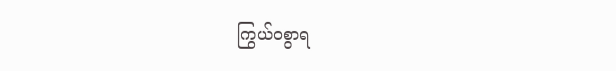ကြွယ်ဝစွာရ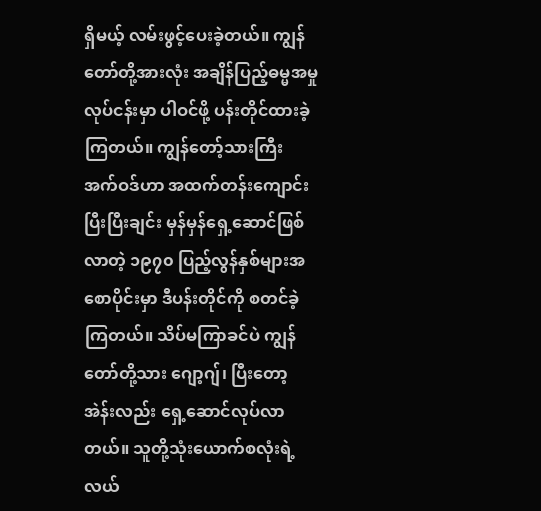ရှိမယ့် လမ်းဖွင့်ပေးခဲ့တယ်။ ကျွန်တော်တို့အားလုံး အချိန်ပြည့်ဓမ္မအမှုလုပ်ငန်းမှာ ပါဝင်ဖို့ ပန်းတိုင်ထားခဲ့ကြတယ်။ ကျွန်တော့်သားကြီး အက်ဝဒ်ဟာ အထက်တန်းကျောင်းပြီးပြီးချင်း မှန်မှန်ရှေ့ဆောင်ဖြစ်လာတဲ့ ၁၉၇၀ ပြည့်လွန်နှစ်များအစောပိုင်းမှာ ဒီပန်းတိုင်ကို စတင်ခဲ့ကြတယ်။ သိပ်မကြာခင်ပဲ ကျွန်တော်တို့သား ဂျော့ဂျ်၊ ပြီးတော့ အဲန်းလည်း ရှေ့ဆောင်လုပ်လာတယ်။ သူတို့သုံးယောက်စလုံးရဲ့ လယ်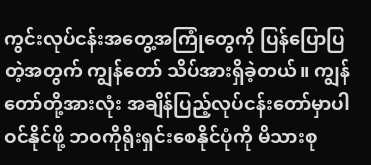ကွင်းလုပ်ငန်းအတွေ့အကြုံတွေကို ပြန်ပြောပြတဲ့အတွက် ကျွန်တော် သိပ်အားရှိခဲ့တယ်။ ကျွန်တော်တို့အားလုံး အချိန်ပြည့်လုပ်ငန်းတော်မှာပါဝင်နိုင်ဖို့ ဘဝကိုရိုးရှင်းစေနိုင်ပုံကို မိသားစု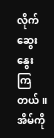လိုက်ဆွေးနွေးကြတယ်။ အိမ်ကို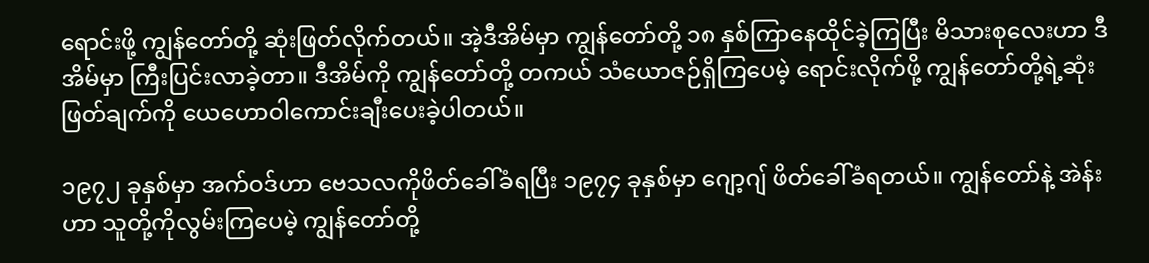ရောင်းဖို့ ကျွန်တော်တို့ ဆုံးဖြတ်လိုက်တယ်။ အဲ့ဒီအိမ်မှာ ကျွန်တော်တို့ ၁၈ နှစ်ကြာနေထိုင်ခဲ့ကြပြီး မိသားစုလေးဟာ ဒီအိမ်မှာ ကြီးပြင်းလာခဲ့တာ။ ဒီအိမ်ကို ကျွန်တော်တို့ တကယ် သံယောဇဉ်ရှိကြပေမဲ့ ရောင်းလိုက်ဖို့ ကျွန်တော်တို့ရဲ့ဆုံးဖြတ်ချက်ကို ယေဟောဝါကောင်းချီးပေးခဲ့ပါတယ်။

၁၉၇၂ ခုနှစ်မှာ အက်ဝဒ်ဟာ ဗေသလကိုဖိတ်ခေါ်ခံရပြီး ၁၉၇၄ ခုနှစ်မှာ ဂျော့ဂျ် ဖိတ်ခေါ်ခံရတယ်။ ကျွန်တော်နဲ့ အဲန်းဟာ သူတို့ကိုလွမ်းကြပေမဲ့ ကျွန်တော်တို့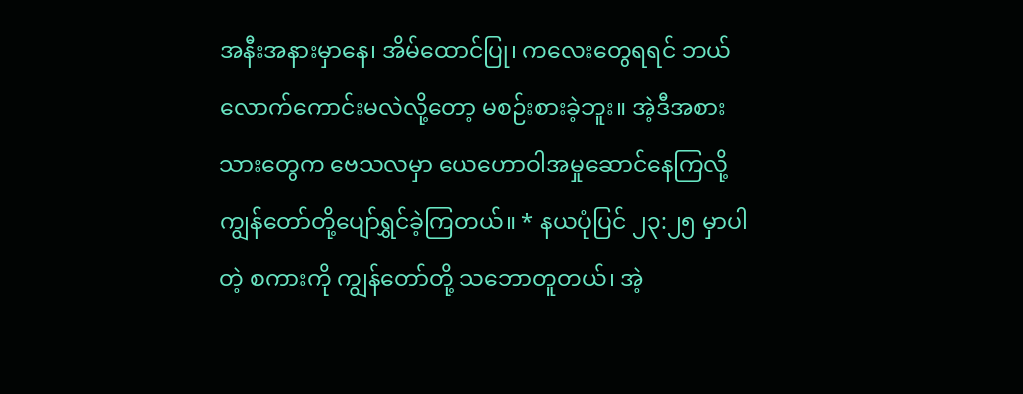အနီးအနားမှာနေ၊ အိမ်ထောင်ပြု၊ ကလေးတွေရရင် ဘယ်လောက်ကောင်းမလဲလို့တော့ မစဉ်းစားခဲ့ဘူး။ အဲ့ဒီအစား သားတွေက ဗေသလမှာ ယေဟောဝါအမှုဆောင်နေကြလို့ ကျွန်တော်တို့ပျော်ရွှင်ခဲ့ကြတယ်။ * နယပုံပြင် ၂၃:၂၅ မှာပါတဲ့ စကားကို ကျွန်တော်တို့ သဘောတူတယ်၊ အဲ့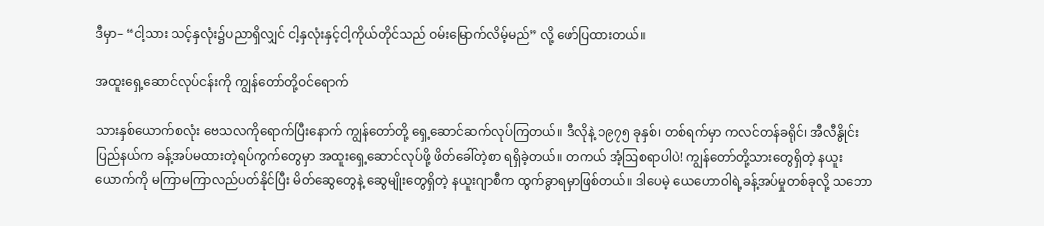ဒီမှာ– “ငါ့သား သင့်နှလုံး၌ပညာရှိလျှင် ငါ့နှလုံးနှင့်ငါ့ကိုယ်တိုင်သည် ဝမ်းမြောက်လိမ့်မည်” လို့ ဖော်ပြထားတယ်။

အထူးရှေ့ဆောင်လုပ်ငန်းကို ကျွန်တော်တို့ဝင်ရောက်

သားနှစ်ယောက်စလုံး ဗေသလကိုရောက်ပြီးနောက် ကျွန်တော်တို့ ရှေ့ဆောင်ဆက်လုပ်ကြတယ်။ ဒီလိုနဲ့ ၁၉၇၅ ခုနှစ်၊ တစ်ရက်မှာ ကလင်တန်ခရိုင်၊ အီလီနွိုင်းပြည်နယ်က ခန့်အပ်မထားတဲ့ရပ်ကွက်တွေမှာ အထူးရှေ့ဆောင်လုပ်ဖို့ ဖိတ်ခေါ်တဲ့စာ ရရှိခဲ့တယ်။ တကယ် အံ့ဩစရာပါပဲ! ကျွန်တော်တို့သားတွေရှိတဲ့ နယူးယောက်ကို မကြာမကြာလည်ပတ်နိုင်ပြီး မိတ်ဆွေတွေနဲ့ ဆွေမျိုးတွေရှိတဲ့ နယူးဂျာစီက ထွက်ခွာရမှာဖြစ်တယ်။ ဒါပေမဲ့ ယေဟောဝါရဲ့ခန့်အပ်မှုတစ်ခုလို့ သဘော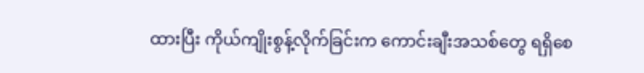ထားပြီး ကိုယ်ကျိုးစွန့်လိုက်ခြင်းက ကောင်းချီးအသစ်တွေ ရရှိစေ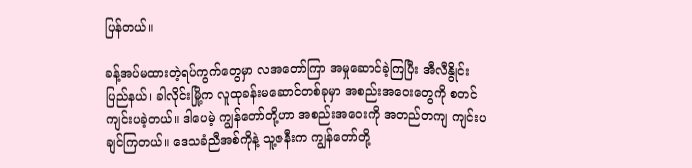ပြန်တယ်။

ခန့်အပ်မထားတဲ့ရပ်ကွက်တွေမှာ လအတော်ကြာ အမှုဆောင်ခဲ့ကြပြီး အီလီနွိုင်းပြည်နယ်၊ ခါလိုင်းမြို့က လူထုခန်းမဆောင်တစ်ခုမှာ အစည်းအဝေးတွေကို စတင်ကျင်းပခဲ့တယ်။ ဒါပေမဲ့ ကျွန်တော်တို့ဟာ အစည်းအဝေးကို အတည်တကျ ကျင်းပချင်ကြတယ်။ ဒေသခံညီအစ်ကိုနဲ့ သူ့ဇနီးက ကျွန်တော်တို့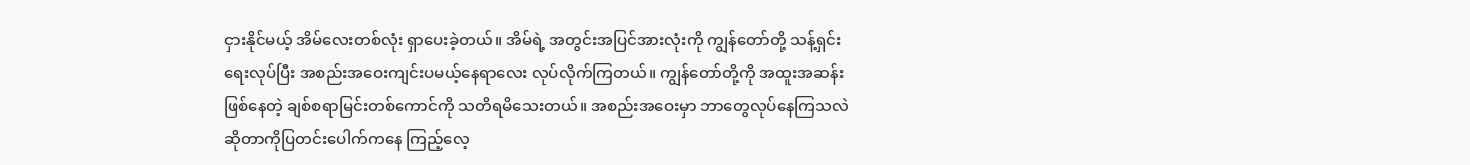ငှားနိုင်မယ့် အိမ်လေးတစ်လုံး ရှာပေးခဲ့တယ်။ အိမ်ရဲ့ အတွင်းအပြင်အားလုံးကို ကျွန်တော်တို့ သန့်ရှင်းရေးလုပ်ပြီး အစည်းအဝေးကျင်းပမယ့်နေရာလေး လုပ်လိုက်ကြတယ်။ ကျွန်တော်တို့ကို အထူးအဆန်းဖြစ်နေတဲ့ ချစ်စရာမြင်းတစ်ကောင်ကို သတိရမိသေးတယ်။ အစည်းအဝေးမှာ ဘာတွေလုပ်နေကြသလဲဆိုတာကိုပြတင်းပေါက်ကနေ ကြည့်လေ့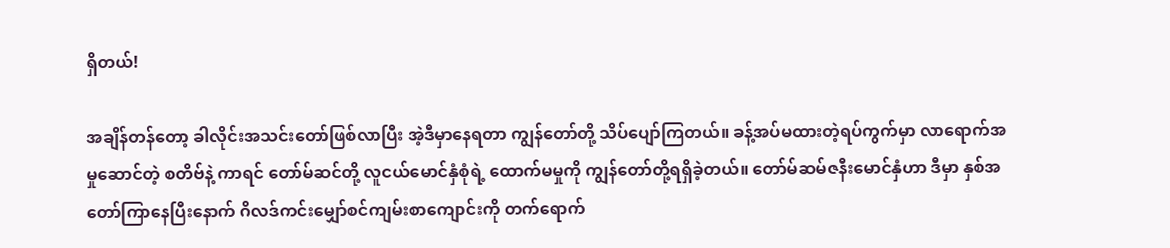ရှိတယ်!

အချိန်တန်တော့ ခါလိုင်းအသင်းတော်ဖြစ်လာပြီး အဲ့ဒီမှာနေရတာ ကျွန်တော်တို့ သိပ်ပျော်ကြတယ်။ ခန့်အပ်မထားတဲ့ရပ်ကွက်မှာ လာရောက်အမှုဆောင်တဲ့ စတိဗ်နဲ့ ကာရင် တော်မ်ဆင်တို့ လူငယ်မောင်နှံစုံရဲ့ ထောက်မမှုကို ကျွန်တော်တို့ရရှိခဲ့တယ်။ တော်မ်ဆမ်ဇနီးမောင်နှံဟာ ဒီမှာ နှစ်အတော်ကြာနေပြီးနောက် ဂိလဒ်ကင်းမျှော်စင်ကျမ်းစာကျောင်းကို တက်ရောက်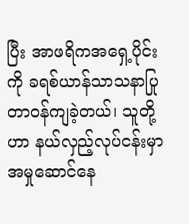ပြီး အာဖရိကအရှေ့ပိုင်းကို ခရစ်ယာန်သာသနာပြုတာဝန်ကျခဲ့တယ်၊ သူတို့ဟာ နယ်လှည့်လုပ်ငန်းမှာ အမှုဆောင်နေ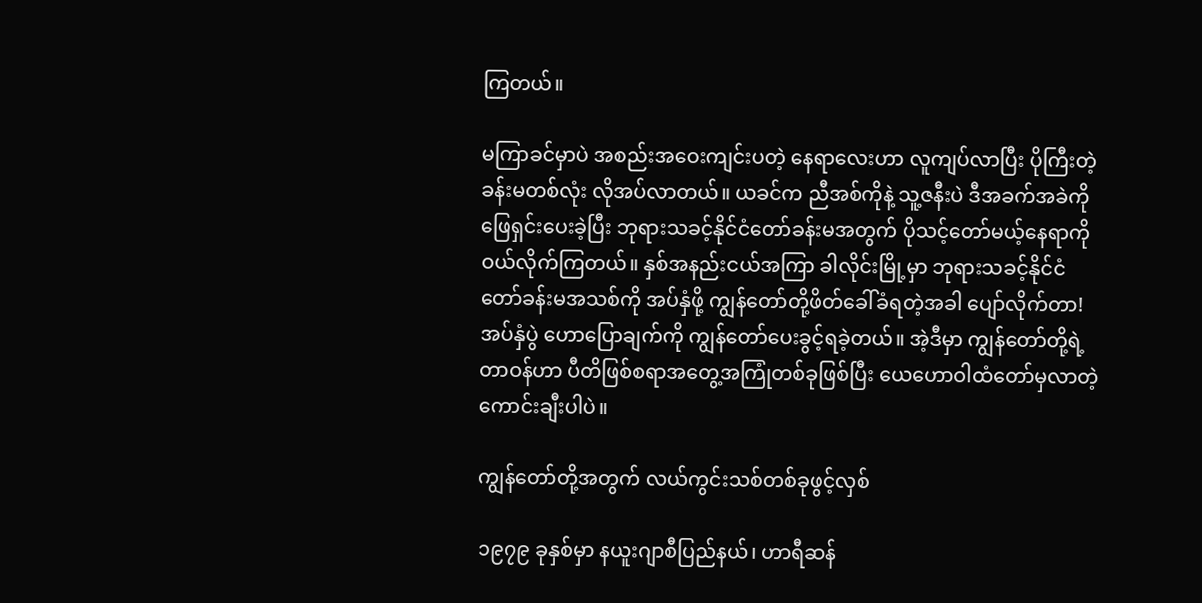ကြတယ်။

မကြာခင်မှာပဲ အစည်းအဝေးကျင်းပတဲ့ နေရာလေးဟာ လူကျပ်လာပြီး ပိုကြီးတဲ့ခန်းမတစ်လုံး လိုအပ်လာတယ်။ ယခင်က ညီအစ်ကိုနဲ့ သူ့ဇနီးပဲ ဒီအခက်အခဲကိုဖြေရှင်းပေးခဲ့ပြီး ဘုရားသခင့်နိုင်ငံတော်ခန်းမအတွက် ပိုသင့်တော်မယ့်နေရာကို ဝယ်လိုက်ကြတယ်။ နှစ်အနည်းငယ်အကြာ ခါလိုင်းမြို့မှာ ဘုရားသခင့်နိုင်ငံတော်ခန်းမအသစ်ကို အပ်နှံဖို့ ကျွန်တော်တို့ဖိတ်ခေါ်ခံရတဲ့အခါ ပျော်လိုက်တာ! အပ်နှံပွဲ ဟောပြောချက်ကို ကျွန်တော်ပေးခွင့်ရခဲ့တယ်။ အဲ့ဒီမှာ ကျွန်တော်တို့ရဲ့တာဝန်ဟာ ပီတိဖြစ်စရာအတွေ့အကြုံတစ်ခုဖြစ်ပြီး ယေဟောဝါထံတော်မှလာတဲ့ ကောင်းချီးပါပဲ။

ကျွန်တော်တို့အတွက် လယ်ကွင်းသစ်တစ်ခုဖွင့်လှစ်

၁၉၇၉ ခုနှစ်မှာ နယူးဂျာစီပြည်နယ်၊ ဟာရီဆန်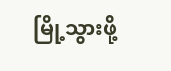မြို့သွားဖို့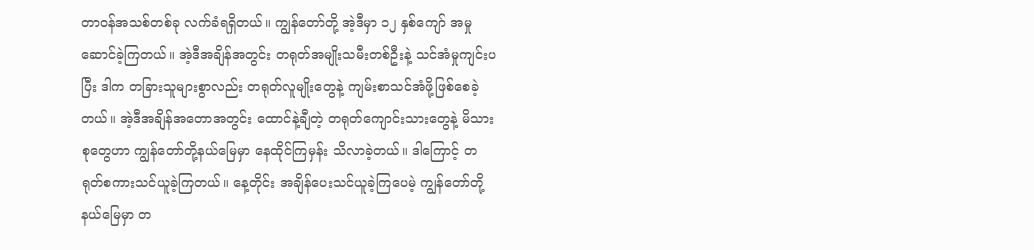တာဝန်အသစ်တစ်ခု လက်ခံရရှိတယ်။ ကျွန်တော်တို့ အဲ့ဒီမှာ ၁၂ နှစ်ကျော် အမှုဆောင်ခဲ့ကြတယ်။ အဲ့ဒီအချိန်အတွင်း တရုတ်အမျိုးသမီးတစ်ဦးနဲ့ သင်အံမှုကျင်းပပြီး ဒါက တခြားသူများစွာလည်း တရုတ်လူမျိုးတွေနဲ့ ကျမ်းစာသင်အံဖို့ဖြစ်စေခဲ့တယ်။ အဲ့ဒီအချိန်အတောအတွင်း ထောင်နဲ့ချီတဲ့ တရုတ်ကျောင်းသားတွေနဲ့ မိသားစုတွေဟာ ကျွန်တော်တို့နယ်မြေမှာ နေထိုင်ကြမှန်း သိလာခဲ့တယ်။ ဒါကြောင့် တရုတ်စကားသင်ယူခဲ့ကြတယ်။ နေ့တိုင်း အချိန်ပေးသင်ယူခဲ့ကြပေမဲ့ ကျွန်တော်တို့နယ်မြေမှာ တ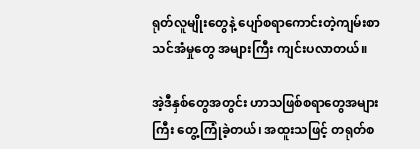ရုတ်လူမျိုးတွေနဲ့ ပျော်စရာကောင်းတဲ့ကျမ်းစာသင်အံမှုတွေ အများကြီး ကျင်းပလာတယ်။

အဲ့ဒီနှစ်တွေအတွင်း ဟာသဖြစ်စရာတွေအများကြီး တွေ့ကြုံခဲ့တယ်၊ အထူးသဖြင့် တရုတ်စ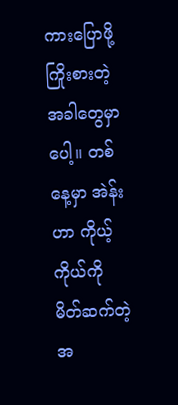ကားပြောဖို့ ကြိုးစားတဲ့အခါတွေမှာပေါ့။ တစ်နေ့မှာ အဲန်းဟာ ကိုယ့်ကိုယ်ကို မိတ်ဆက်တဲ့အ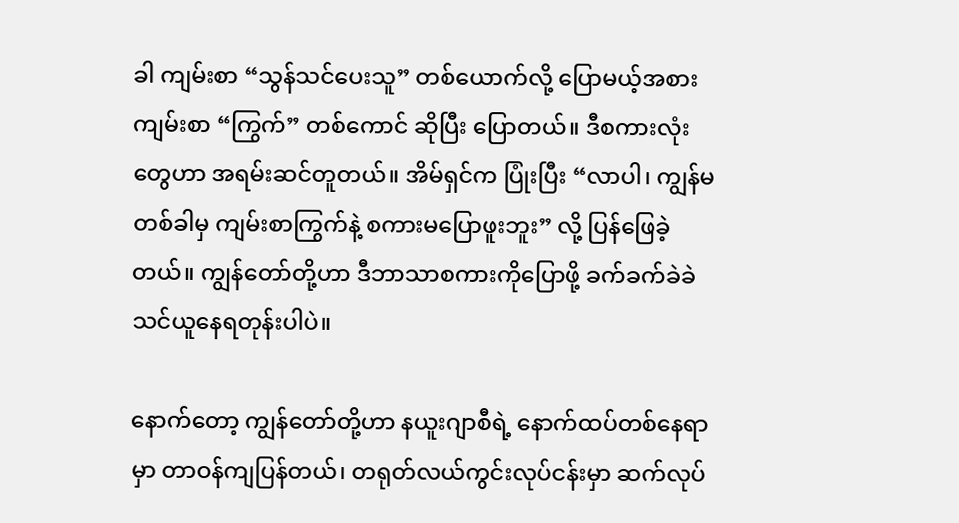ခါ ကျမ်းစာ “သွန်သင်ပေးသူ” တစ်ယောက်လို့ ပြောမယ့်အစား ကျမ်းစာ “ကြွက်” တစ်ကောင် ဆိုပြီး ပြောတယ်။ ဒီစကားလုံးတွေဟာ အရမ်းဆင်တူတယ်။ အိမ်ရှင်က ပြုံးပြီး “လာပါ၊ ကျွန်မ တစ်ခါမှ ကျမ်းစာကြွက်နဲ့ စကားမပြောဖူးဘူး” လို့ ပြန်ဖြေခဲ့တယ်။ ကျွန်တော်တို့ဟာ ဒီဘာသာစကားကိုပြောဖို့ ခက်ခက်ခဲခဲ သင်ယူနေရတုန်းပါပဲ။

နောက်တော့ ကျွန်တော်တို့ဟာ နယူးဂျာစီရဲ့ နောက်ထပ်တစ်နေရာမှာ တာဝန်ကျပြန်တယ်၊ တရုတ်လယ်ကွင်းလုပ်ငန်းမှာ ဆက်လုပ်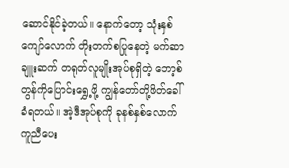ဆောင်နိုင်ခဲ့တယ်။ နောက်တော့ သုံးနှစ်ကျော်လောက် တိုးတက်စပြုနေတဲ့ မက်ဆာချူးဆက် တရုတ်လူမျိုးအုပ်စုရှိတဲ့ ဘော့စ်တွန်ကိုပြောင်းရွှေ့ဖို့ ကျွန်တော်တို့ဖိတ်ခေါ်ခံရတယ်။ အဲ့ဒီအုပ်စုကို ခုနစ်နှစ်လောက် ကူညီပေး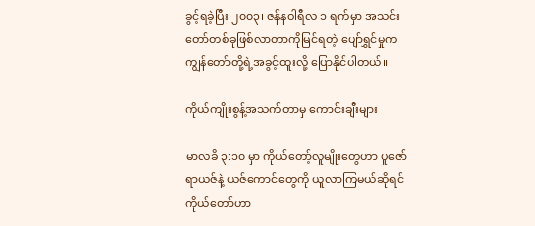ခွင့်ရခဲ့ပြီး ၂၀၀၃၊ ဇန်နဝါရီလ ၁ ရက်မှာ အသင်းတော်တစ်ခုဖြစ်လာတာကိုမြင်ရတဲ့ ပျော်ရွှင်မှုက ကျွန်တော်တို့ရဲ့အခွင့်ထူးလို့ ပြောနိုင်ပါတယ်။

ကိုယ်ကျိုးစွန့်အသက်တာမှ ကောင်းချီးများ

မာလခိ ၃:၁၀ မှာ ကိုယ်တော့်လူမျိုးတွေဟာ ပူဇော်ရာယဇ်နဲ့ ယဇ်ကောင်တွေကို ယူလာကြမယ်ဆိုရင် ကိုယ်တော်ဟာ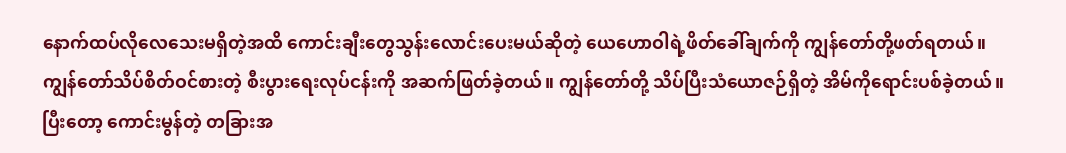နောက်ထပ်လိုလေသေးမရှိတဲ့အထိ ကောင်းချီးတွေသွန်းလောင်းပေးမယ်ဆိုတဲ့ ယေဟောဝါရဲ့ဖိတ်ခေါ်ချက်ကို ကျွန်တော်တို့ဖတ်ရတယ်။ ကျွန်တော်သိပ်စိတ်ဝင်စားတဲ့ စီးပွားရေးလုပ်ငန်းကို အဆက်ဖြတ်ခဲ့တယ်။ ကျွန်တော်တို့ သိပ်ပြီးသံယောဇဉ်ရှိတဲ့ အိမ်ကိုရောင်းပစ်ခဲ့တယ်။ ပြီးတော့ ကောင်းမွန်တဲ့ တခြားအ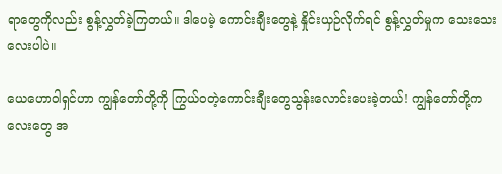ရာတွေကိုလည်း စွန့်လွှတ်ခဲ့ကြတယ်။ ဒါပေမဲ့ ကောင်းချီးတွေနဲ့ နှိုင်းယှဉ်လိုက်ရင် စွန့်လွှတ်မှုက သေးသေးလေးပါပဲ။

ယေဟောဝါရှင်ဟာ ကျွန်တော်တို့ကို ကြွယ်ဝတဲ့ကောင်းချီးတွေသွန်းလောင်းပေးခဲ့တယ်! ကျွန်တော်တို့ကလေးတွေ အ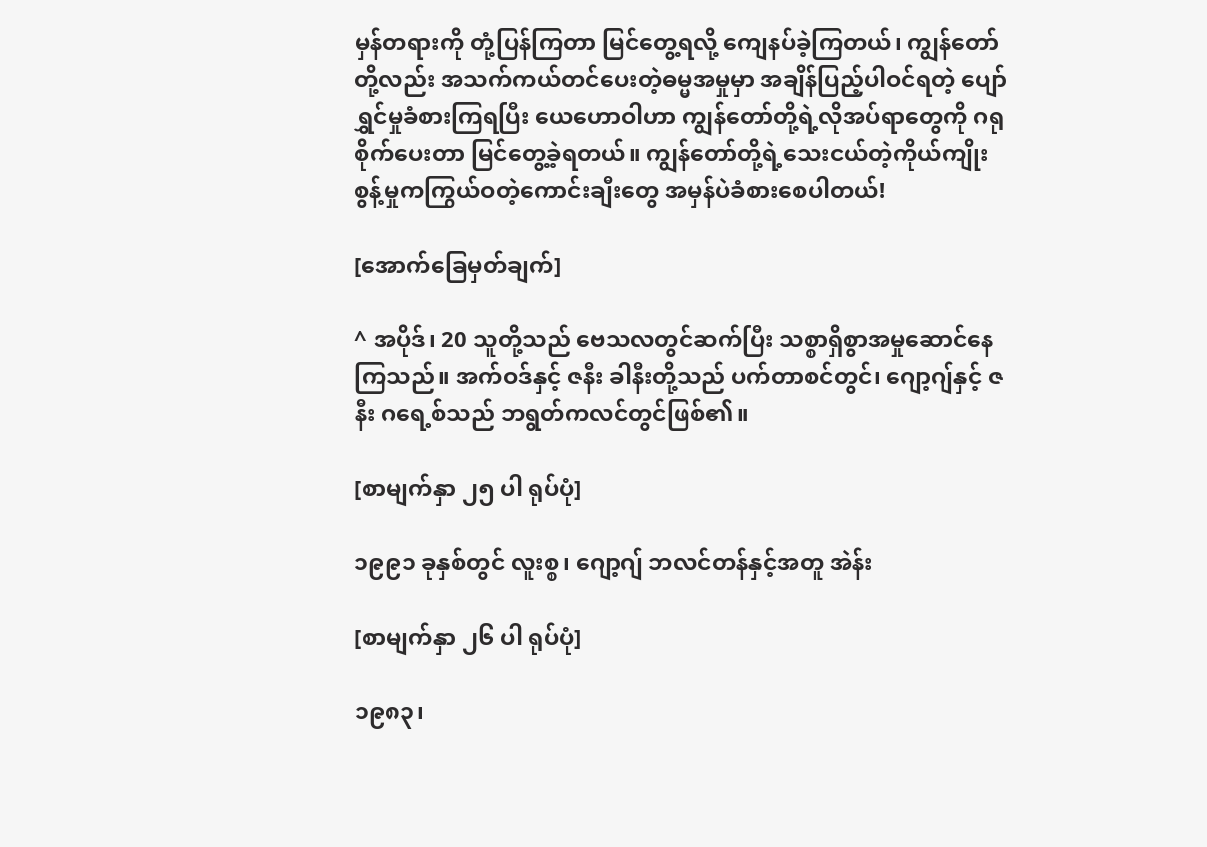မှန်တရားကို တုံ့ပြန်ကြတာ မြင်တွေ့ရလို့ ကျေနပ်ခဲ့ကြတယ်၊ ကျွန်တော်တို့လည်း အသက်ကယ်တင်ပေးတဲ့ဓမ္မအမှုမှာ အချိန်ပြည့်ပါဝင်ရတဲ့ ပျော်ရွှင်မှုခံစားကြရပြီး ယေဟောဝါဟာ ကျွန်တော်တို့ရဲ့လိုအပ်ရာတွေကို ဂရုစိုက်ပေးတာ မြင်တွေ့ခဲ့ရတယ်။ ကျွန်တော်တို့ရဲ့သေးငယ်တဲ့ကိုယ်ကျိုးစွန့်မှုကကြွယ်ဝတဲ့ကောင်းချီးတွေ အမှန်ပဲခံစားစေပါတယ်!

[အောက်ခြေမှတ်ချက်]

^ အပိုဒ်၊ 20 သူတို့သည် ဗေသလတွင်ဆက်ပြီး သစ္စာရှိစွာအမှုဆောင်နေကြသည်။ အက်ဝဒ်နှင့် ဇနီး ခါနီးတို့သည် ပက်တာစင်တွင်၊ ဂျော့ဂျ်နှင့် ဇနီး ဂရေ့စ်သည် ဘရွတ်ကလင်တွင်ဖြစ်၏။

[စာမျက်နှာ ၂၅ ပါ ရုပ်ပုံ]

၁၉၉၁ ခုနှစ်တွင် လူးစ္စ၊ ဂျော့ဂျ် ဘလင်တန်နှင့်အတူ အဲန်း

[စာမျက်နှာ ၂၆ ပါ ရုပ်ပုံ]

၁၉၈၃၊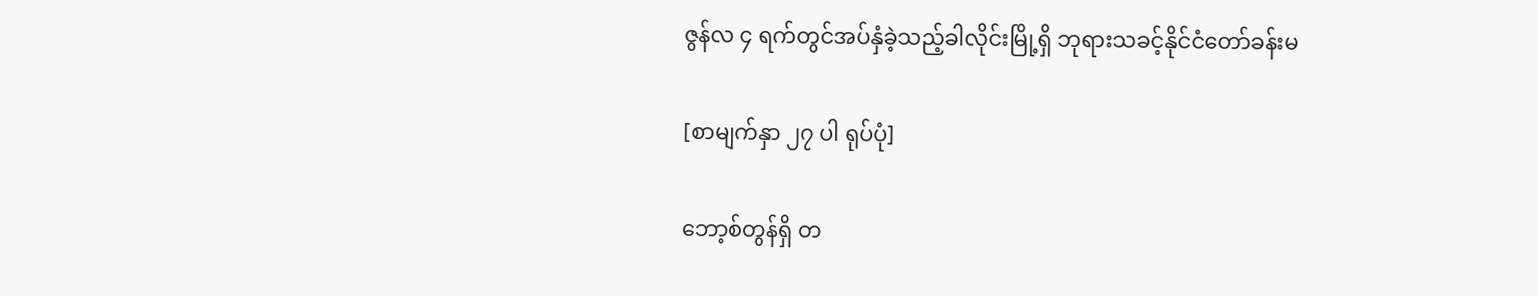ဇွန်လ ၄ ရက်တွင်အပ်နှံခဲ့သည့်ခါလိုင်းမြို့ရှိ ဘုရားသခင့်နိုင်ငံတော်ခန်းမ

[စာမျက်နှာ ၂၇ ပါ ရုပ်ပုံ]

ဘော့စ်တွန်ရှိ တ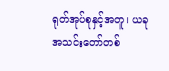ရုတ်အုပ်စုနှင့်အတူ၊ ယခု အသင်းတော်တစ်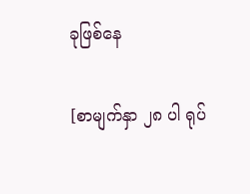ခုဖြစ်နေ

[စာမျက်နှာ ၂၈ ပါ ရုပ်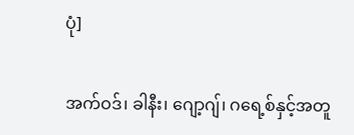ပုံ]

အက်ဝဒ်၊ ခါနီး၊ ဂျော့ဂျ်၊ ဂရေ့စ်နှင့်အတူ